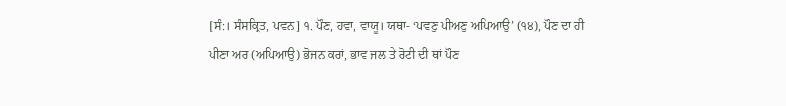[ਸੰ:। ਸੰਸਕ੍ਰਿਤ, ਪਵਨ] ੧. ਪੌਣ, ਹਵਾ, ਵਾਯੂ। ਯਥਾ- ‘ਪਵਣੁ ਪੀਅਣੁ ਅਪਿਆਉ’ (੧੪), ਪੌਣ ਦਾ ਹੀ ਪੀਣਾ ਅਰ (ਅਪਿਆਉ) ਭੋਜਨ ਕਰਾਂ, ਭਾਵ ਜਲ ਤੇ ਰੋਟੀ ਦੀ ਥਾਂ ਪੌਣ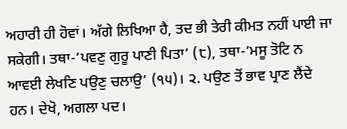ਅਹਾਰੀ ਹੀ ਹੋਵਾਂ। ਅੱਗੇ ਲਿਖਿਆ ਹੈ, ਤਦ ਭੀ ਤੇਰੀ ਕੀਮਤ ਨਹੀਂ ਪਾਈ ਜਾ ਸਕੇਗੀ। ਤਥਾ-’ਪਵਣੁ ਗੁਰੂ ਪਾਣੀ ਪਿਤਾ’ (੮), ਤਥਾ-’ਮਸੂ ਤੋਟਿ ਨ ਆਵਈ ਲੇਖਣਿ ਪਉਣੁ ਚਲਾਉ’ (੧੫)। ੨. ਪਉਣ ਤੋਂ ਭਾਵ ਪ੍ਰਾਣ ਲੈਂਦੇ ਹਨ। ਦੇਖੋ, ਅਗਲਾ ਪਦ।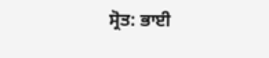ਸ੍ਰੋਤ: ਭਾਈ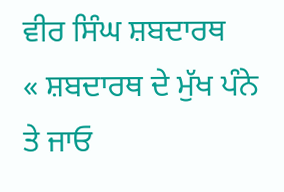ਵੀਰ ਸਿੰਘ ਸ਼ਬਦਾਰਥ
« ਸ਼ਬਦਾਰਥ ਦੇ ਮੁੱਖ ਪੰਨੇ ਤੇ ਜਾਓ